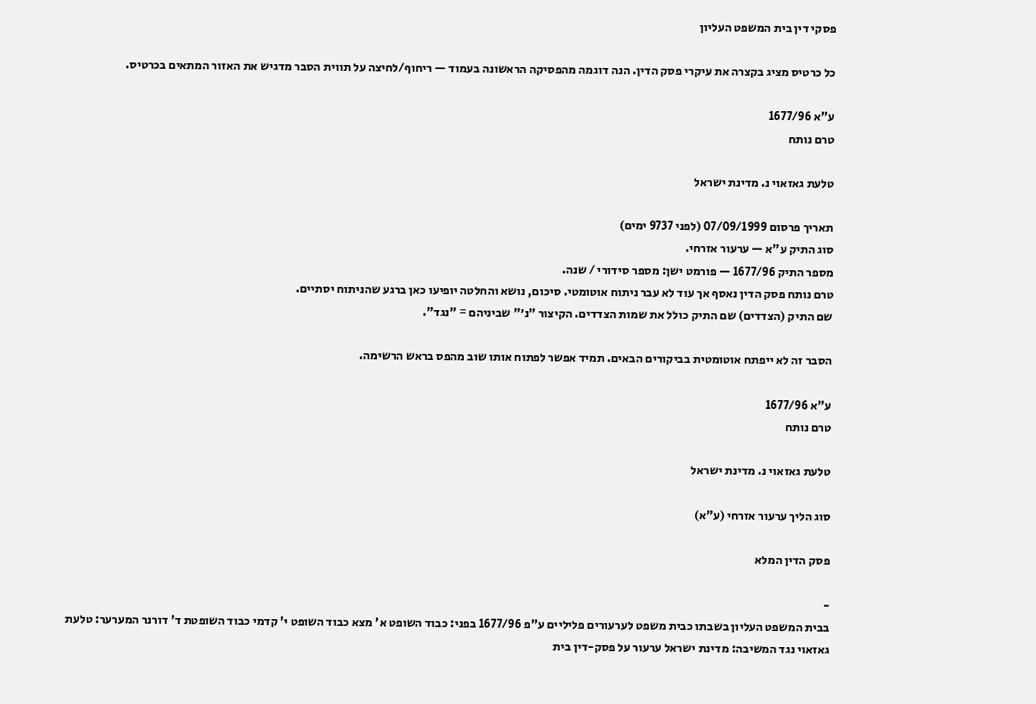פסקי דין בית המשפט העליון

כל כרטיס מציג בקצרה את עיקרי פסק הדין. הנה דוגמה מהפסיקה הראשונה בעמוד — ריחוף/לחיצה על תווית הסבר מדגיש את האזור המתאים בכרטיס.

ע"א 1677/96
טרם נותח

טלעת גאזאוי נ. מדינת ישראל

תאריך פרסום 07/09/1999 (לפני 9737 ימים)
סוג התיק ע"א — ערעור אזרחי.
מספר התיק 1677/96 — פורמט ישן: מספר סידורי / שנה.
טרם נותח פסק הדין נאסף אך עוד לא עבר ניתוח אוטומטי. סיכום, נושא והחלטה יופיעו כאן ברגע שהניתוח יסתיים.
שם התיק (הצדדים) שם התיק כולל את שמות הצדדים. הקיצור "נ׳" שביניהם = "נגד".

הסבר זה לא ייפתח אוטומטית בביקורים הבאים. תמיד אפשר לפתוח אותו שוב מהפס בראש הרשימה.

ע"א 1677/96
טרם נותח

טלעת גאזאוי נ. מדינת ישראל

סוג הליך ערעור אזרחי (ע"א)

פסק הדין המלא

-
בבית המשפט העליון בשבתו כבית משפט לערעורים פליליים ע"פ 1677/96 בפני: כבוד השופט א' מצא כבוד השופט י' קדמי כבוד השופטת ד' דורנר המערער: טלעת גאזאוי נגד המשיבה: מדינת ישראל ערעור על פסק-דין בית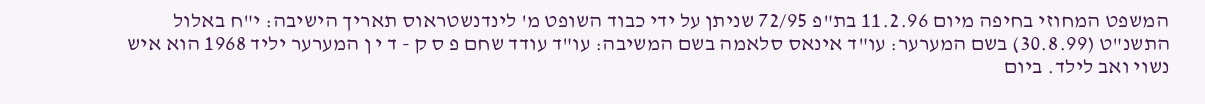המשפט המחוזי בחיפה מיום 11.2.96 בת"פ 72/95 שניתן על ידי כבוד השופט מ' לינדנשטראוס תאריך הישיבה: י"ח באלול התשנ"ט (30.8.99) בשם המערער: עו"ד אינאס סלאמה בשם המשיבה: עו"ד עודד שחם פ ס ק - ד י ן המערער יליד 1968 הוא איש נשוי ואב לילד. ביום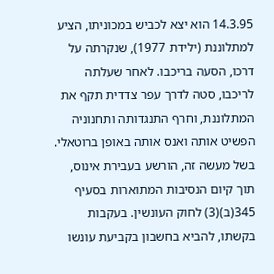14.3.95 הוא יצא לכביש במכוניתו, הציע למתלוננת (ילידת 1977), שנקרתה על דרכו, הסעה בריכבו. לאחר שעלתה לריכבו, סטה לדרך עפר צדדית תקף את המתלוננת, וחרף התנגדותה ותחנוניה הפשיט אותה ואנס אותה באופן ברוטאלי. בשל מעשה זה, הורשע בעבירת אינוס, תוך קיום הנסיבות המתוארות בסעיף 345(ב)(3) לחוק העונשין. בעקבות בקשתו, להביא בחשבון בקביעת עונשו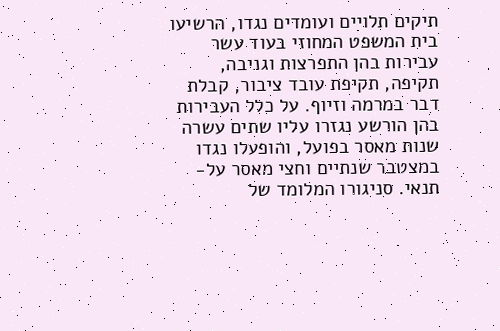תיקים תלויים ועומדים נגדו, הרשיעו בית המשפט המחוזי בעוד עשר עבירות בהן התפרצות וגניבה, תקיפה, תקיפת עובד ציבור, קבלת דבר במרמה וזיוף. על כלל העבירות בהן הורשע נגזרו עליו שתים עשרה שנות מאסר בפועל, והופעלו נגדו במצטבר שנתיים וחצי מאסר על-תנאי. סניגורו המלומד של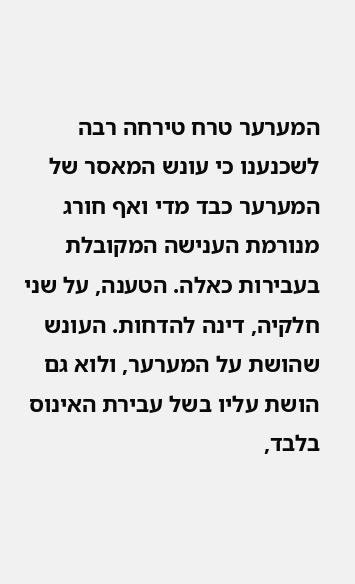המערער טרח טירחה רבה לשכנענו כי עונש המאסר של המערער כבד מדי ואף חורג מנורמת הענישה המקובלת בעבירות כאלה. הטענה, על שני חלקיה, דינה להדחות. העונש שהושת על המערער, ולוא גם הושת עליו בשל עבירת האינוס בלבד,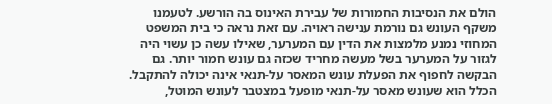הולם את הנסיבות החמורות של עבירת האינוס בה הורשע. לטעמנו משקף העונש גם נורמת ענישה ראויה. עם זאת נראה כי בית המשפט המחוזי נמנע מלמצות את הדין עם המערער, שאילו עשה כן עשוי היה לגזור על המערער בשל מעשה מחריד שכזה גם עונש חמור יותר. גם הבקשה לחפוף את הפעלת עונש המאסר על-תנאי אינה יכולה להתקבל. הכלל הוא שעונש מאסר על-תנאי מופעל במצטבר לעונש המוטל,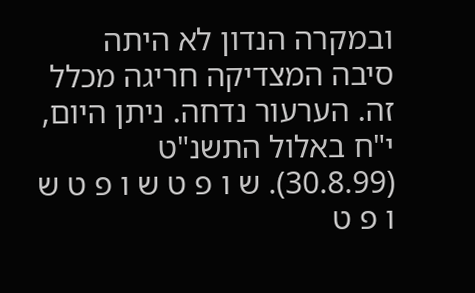ובמקרה הנדון לא היתה סיבה המצדיקה חריגה מכלל זה. הערעור נדחה. ניתן היום, י"ח באלול התשנ"ט (30.8.99). ש ו פ ט ש ו פ ט ש ו פ ט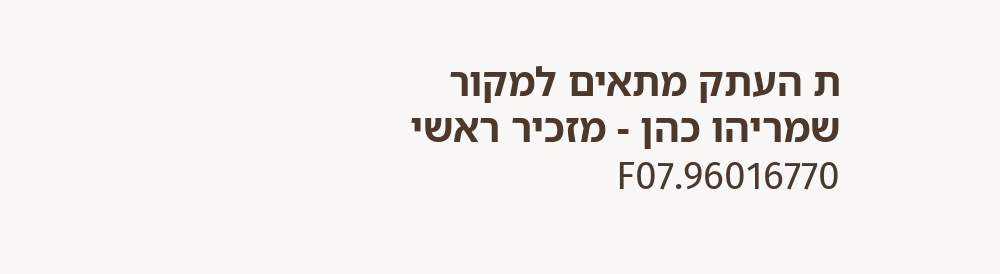ת העתק מתאים למקור שמריהו כהן - מזכיר ראשי 96016770.F07